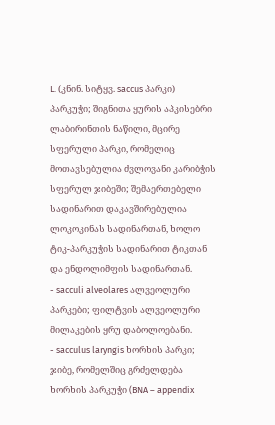L. (კნინ. სიტყვ. saccus პარკი) პარკუჭი; შიგნითა ყურის აპკისებრი ლაბირინთის ნაწილი, მცირე სფერული პარკი, რომელიც მოთავსებულია ძვლოვანი კარიბჭის სფერულ ჯიბეში; შემაერთებელი სადინარით დაკავშირებულია ლოკოკინას სადინართან, ხოლო ტიკ-პარკუჭის სადინარით ტიკთან და ენდოლიმფის სადინართან.
- sacculi alveolares ალვეოლური პარკები; ფილტვის ალვეოლური მილაკების ყრუ დაბოლოებანი.
- sacculus laryngis ხორხის პარკი; ჯიბე, რომელშიც გრძელდება ხორხის პარკუჭი (BNA – appendix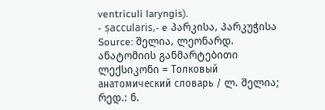ventriculi laryngis).
- ṣaccularis,- e პარკისა, პარკუჭისა
Source: შელია, ლეონარდ. ანატომიის განმარტებითი ლექსიკონი = Толковый анатомический словарь / ლ. შელია; რედ.: ნ.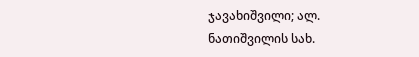ჯავახიშვილი; ალ. ნათიშვილის სახ.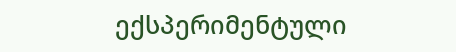ექსპერიმენტული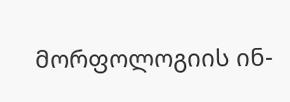მორფოლოგიის ინ-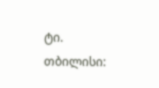ტი. თბილისი: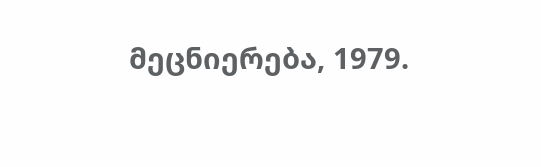მეცნიერება, 1979.